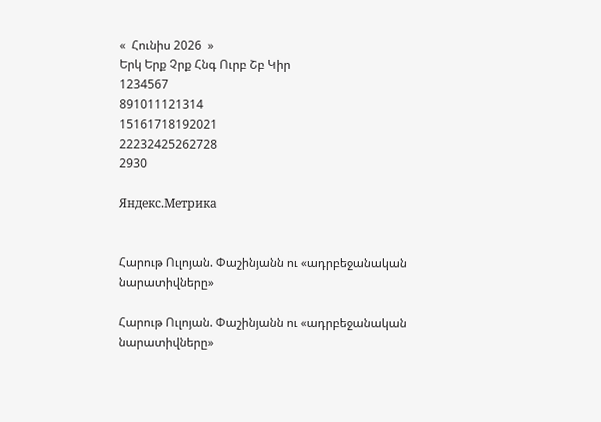«  Հունիս 2026  »
Երկ Երք Չրք Հնգ Ուրբ Շբ Կիր
1234567
891011121314
15161718192021
22232425262728
2930

Яндекс.Метрика


Հարութ Ուլոյան. Փաշինյանն ու «ադրբեջանական նարատիվները»

Հարութ Ուլոյան. Փաշինյանն ու «ադրբեջանական նարատիվները»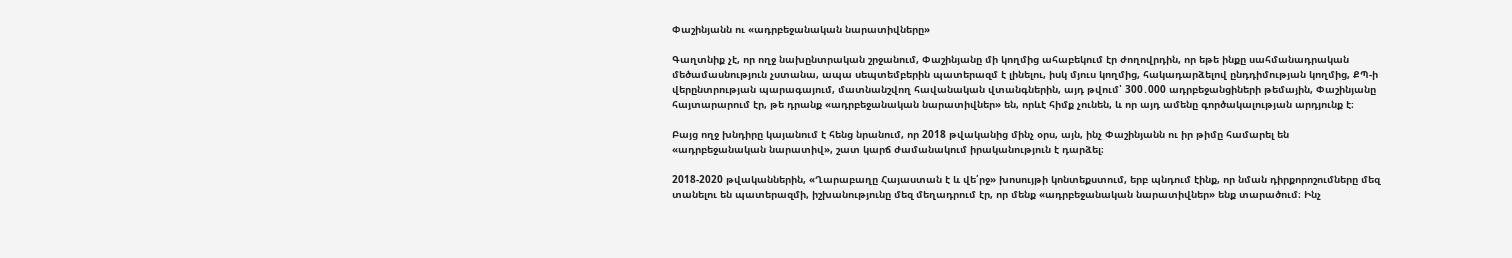Փաշինյանն ու «ադրբեջանական նարատիվները»

Գաղտնիք չէ, որ ողջ նախընտրական շրջանում, Փաշինյանը մի կողմից ահաբեկում էր ժողովրդին, որ եթե ինքը սահմանադրական մեծամասնություն չստանա, ապա սեպտեմբերին պատերազմ է լինելու, իսկ մյուս կողմից, հակադարձելով ընդդիմության կողմից, ՔՊ-ի վերընտրության պարագայում, մատնանշվող հավանական վտանգներին, այդ թվում՝ 300․000 ադրբեջանցիների թեմային, Փաշինյանը հայտարարում էր, թե դրանք «ադրբեջանական նարատիվներ» են, որևէ հիմք չունեն, և որ այդ ամենը գործակալության արդյունք է։

Բայց ողջ խնդիրը կայանում է հենց նրանում, որ 2018 թվականից մինչ օրս, այն, ինչ Փաշինյանն ու իր թիմը համարել են «ադրբեջանական նարատիվ», շատ կարճ ժամանակում իրականություն է դարձել։

2018-2020 թվականներին, «Ղարաբաղը Հայաստան է և վե՛րջ» խոսույթի կոնտեքստում, երբ պնդում էինք, որ նման դիրքորոշումները մեզ տանելու են պատերազմի, իշխանությունը մեզ մեղադրում էր, որ մենք «ադրբեջանական նարատիվներ» ենք տարածում։ Ինչ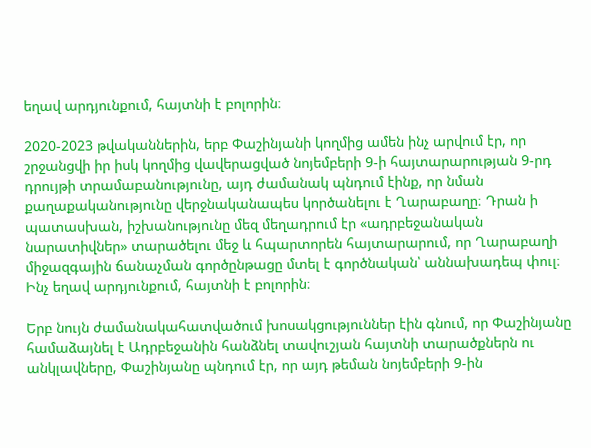եղավ արդյունքում, հայտնի է բոլորին։

2020-2023 թվականներին, երբ Փաշինյանի կողմից ամեն ինչ արվում էր, որ շրջանցվի իր իսկ կողմից վավերացված նոյեմբերի 9-ի հայտարարության 9-րդ դրույթի տրամաբանությունը, այդ ժամանակ պնդում էինք, որ նման քաղաքականությունը վերջնականապես կործանելու է Ղարաբաղը։ Դրան ի պատասխան, իշխանությունը մեզ մեղադրում էր «ադրբեջանական նարատիվներ» տարածելու մեջ և հպարտորեն հայտարարում, որ Ղարաբաղի միջազգային ճանաչման գործընթացը մտել է գործնական՝ աննախադեպ փուլ։ Ինչ եղավ արդյունքում, հայտնի է բոլորին։

Երբ նույն ժամանակահատվածում խոսակցություններ էին գնում, որ Փաշինյանը համաձայնել է Ադրբեջանին հանձնել տավուշյան հայտնի տարածքներն ու անկլավները, Փաշինյանը պնդում էր, որ այդ թեման նոյեմբերի 9-ին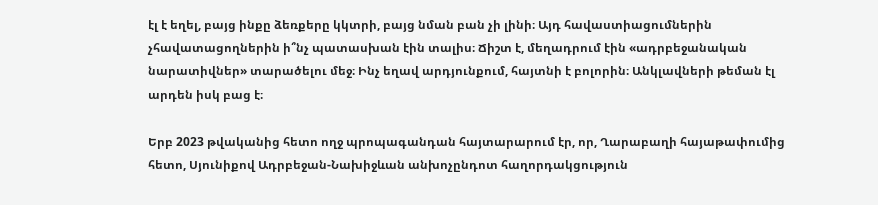էլ է եղել, բայց ինքը ձեռքերը կկտրի, բայց նման բան չի լինի։ Այդ հավաստիացումներին չհավատացողներին ի՞նչ պատասխան էին տալիս։ Ճիշտ է, մեղադրում էին «ադրբեջանական նարատիվներ» տարածելու մեջ։ Ինչ եղավ արդյունքում, հայտնի է բոլորին։ Անկլավների թեման էլ արդեն իսկ բաց է։

Երբ 2023 թվականից հետո ողջ պրոպագանդան հայտարարում էր, որ, Ղարաբաղի հայաթափումից հետո, Սյունիքով Ադրբեջան-Նախիջևան անխոչընդոտ հաղորդակցություն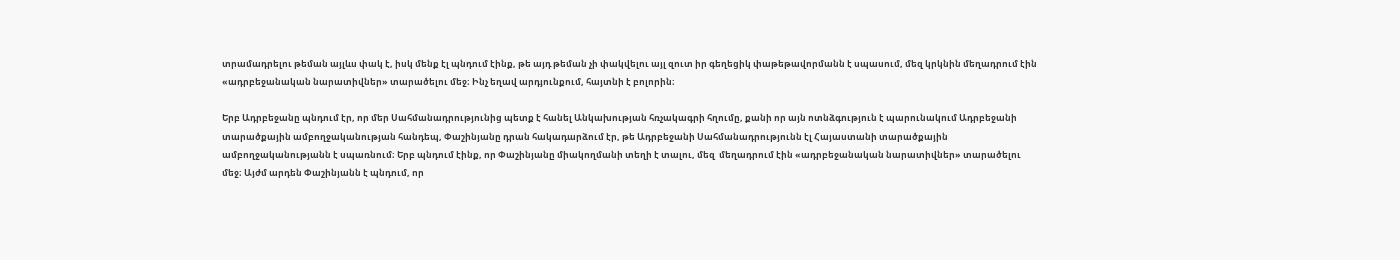տրամադրելու թեման այլևս փակ է, իսկ մենք էլ պնդում էինք, թե այդ թեման չի փակվելու այլ զուտ իր գեղեցիկ փաթեթավորմանն է սպասում, մեզ կրկնին մեղադրում էին «ադրբեջանական նարատիվներ» տարածելու մեջ։ Ինչ եղավ արդյունքում, հայտնի է բոլորին։

Երբ Ադրբեջանը պնդում էր, որ մեր Սահմանադրությունից պետք է հանել Անկախության հռչակագրի հղումը, քանի որ այն ոտնձգություն է պարունակում Ադրբեջանի տարածքային ամբողջականության հանդեպ, Փաշինյանը դրան հակադարձում էր, թե Ադրբեջանի Սահմանադրությունն էլ Հայաստանի տարածքային ամբողջականությանն է սպառնում։ Երբ պնդում էինք, որ Փաշինյանը միակողմանի տեղի է տալու, մեզ  մեղադրում էին «ադրբեջանական նարատիվներ» տարածելու մեջ։ Այժմ արդեն Փաշինյանն է պնդում, որ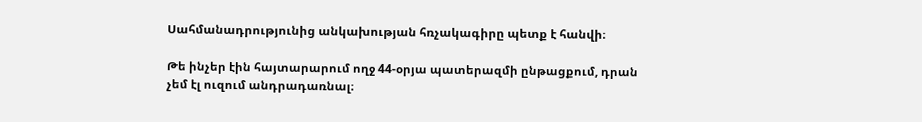Սահմանադրությունից անկախության հռչակագիրը պետք է հանվի։

Թե ինչեր էին հայտարարում ողջ 44-օրյա պատերազմի ընթացքում, դրան չեմ էլ ուզում անդրադառնալ։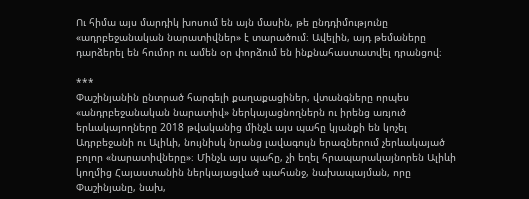Ու հիմա այս մարդիկ խոսում են այն մասին, թե ընդդիմությունը «ադրբեջանական նարատիվներ» է տարածում։ Ավելին, այդ թեմաները դարձերել են հումոր ու ամեն օր փորձում են ինքնահաստատվել դրանցով։

***
Փաշինյանին ընտրած հարգելի քաղաքացիներ, վտանգները որպես «անդրբեջանական նարատիվ» ներկայացնողներն ու իրենց առյուծ երևակայողները 2018 թվականից մինչև այս պահը կյանքի են կոչել Ադրբեջանի ու Ալիևի, նույնիսկ նրանց լավագույն երազներում չերևակայած բոլոր «նարատիվները»։ Մինչև այս պահը, չի եղել հրապարակայնորեն Ալիևի կողմից Հայաստանին ներկայացված պահանջ, նախապայման, որը Փաշինյանը, նախ,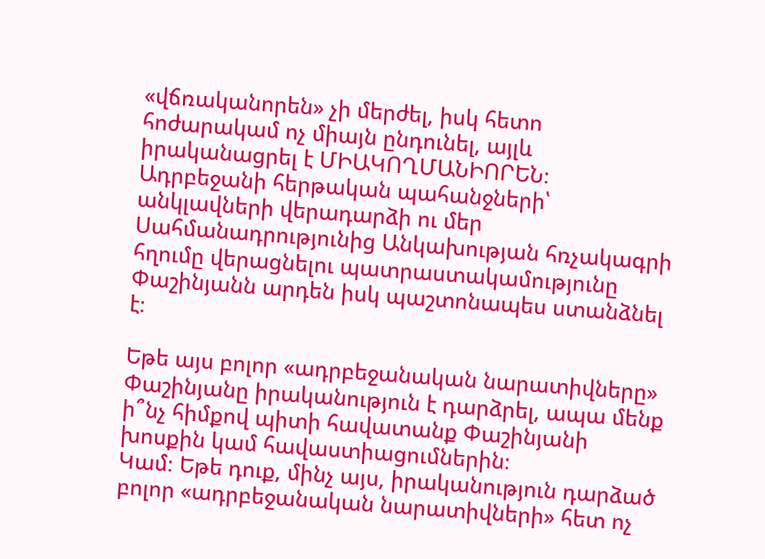«վճռականորեն» չի մերժել, իսկ հետո հոժարակամ ոչ միայն ընդունել, այլև իրականացրել է ՄԻԱԿՈՂՄԱՆԻՈՐԵՆ։ Ադրբեջանի հերթական պահանջների՝ անկլավների վերադարձի ու մեր Սահմանադրությունից Անկախության հռչակագրի հղումը վերացնելու պատրաստակամությունը Փաշինյանն արդեն իսկ պաշտոնապես ստանձնել է։

Եթե այս բոլոր «ադրբեջանական նարատիվները» Փաշինյանը իրականություն է դարձրել, ապա մենք ի՞նչ հիմքով պիտի հավատանք Փաշինյանի խոսքին կամ հավաստիացումներին։
Կամ։ Եթե դուք, մինչ այս, իրականություն դարձած բոլոր «ադրբեջանական նարատիվների» հետ ոչ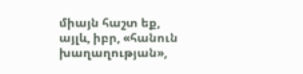միայն հաշտ եք, այլև, իբր, «հանուն խաղաղության»,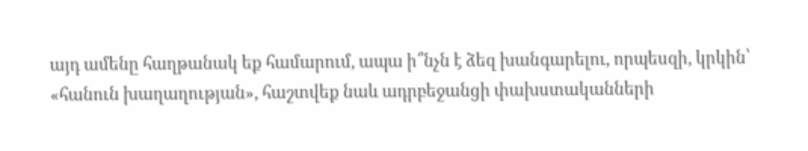այդ ամենը հաղթանակ եք համարում, ապա ի՞նչն է ձեզ խանգարելու, որպեսզի, կրկին՝ «հանուն խաղաղության», հաշտվեք նաև ադրբեջանցի փախստականների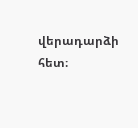վերադարձի հետ։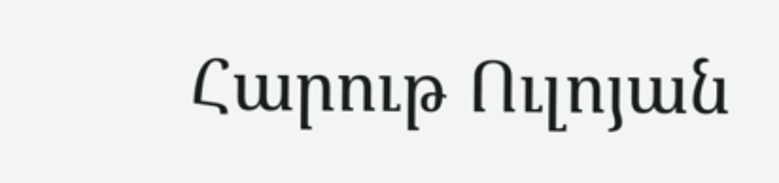Հարութ Ուլոյան